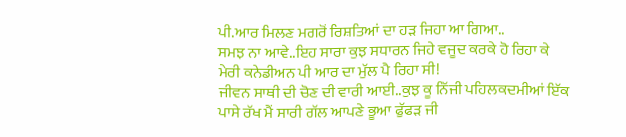ਪੀ.ਆਰ ਮਿਲਣ ਮਗਰੋਂ ਰਿਸ਼ਤਿਆਂ ਦਾ ਹੜ ਜਿਹਾ ਆ ਗਿਆ..
ਸਮਝ ਨਾ ਆਵੇ..ਇਹ ਸਾਰਾ ਕੁਝ ਸਧਾਰਨ ਜਿਹੇ ਵਜੂਦ ਕਰਕੇ ਹੋ ਰਿਹਾ ਕੇ ਮੇਰੀ ਕਨੇਡੀਅਨ ਪੀ ਆਰ ਦਾ ਮੁੱਲ ਪੈ ਰਿਹਾ ਸੀ!
ਜੀਵਨ ਸਾਥੀ ਦੀ ਚੋਣ ਦੀ ਵਾਰੀ ਆਈ..ਕੁਝ ਕੂ ਨਿੱਜੀ ਪਹਿਲਕਦਮੀਆਂ ਇੱਕ ਪਾਸੇ ਰੱਖ ਮੈਂ ਸਾਰੀ ਗੱਲ ਆਪਣੇ ਭੂਆ ਫੁੱਫੜ ਜੀ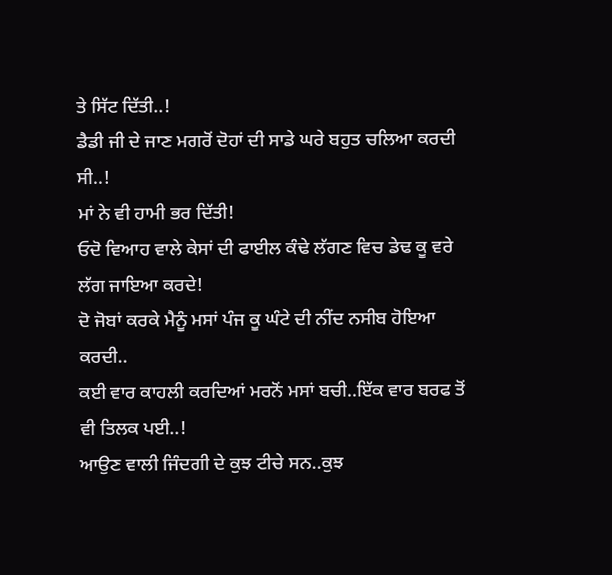ਤੇ ਸਿੱਟ ਦਿੱਤੀ..!
ਡੈਡੀ ਜੀ ਦੇ ਜਾਣ ਮਗਰੋਂ ਦੋਹਾਂ ਦੀ ਸਾਡੇ ਘਰੇ ਬਹੁਤ ਚਲਿਆ ਕਰਦੀ ਸੀ..!
ਮਾਂ ਨੇ ਵੀ ਹਾਮੀ ਭਰ ਦਿੱਤੀ!
ਓਦੋ ਵਿਆਹ ਵਾਲੇ ਕੇਸਾਂ ਦੀ ਫਾਈਲ ਕੰਢੇ ਲੱਗਣ ਵਿਚ ਡੇਢ ਕੂ ਵਰੇ ਲੱਗ ਜਾਇਆ ਕਰਦੇ!
ਦੋ ਜੋਬਾਂ ਕਰਕੇ ਮੈਨੂੰ ਮਸਾਂ ਪੰਜ ਕੂ ਘੰਟੇ ਦੀ ਨੀਂਦ ਨਸੀਬ ਹੋਇਆ ਕਰਦੀ..
ਕਈ ਵਾਰ ਕਾਹਲੀ ਕਰਦਿਆਂ ਮਰਨੋਂ ਮਸਾਂ ਬਚੀ..ਇੱਕ ਵਾਰ ਬਰਫ ਤੋਂ ਵੀ ਤਿਲਕ ਪਈ..!
ਆਉਣ ਵਾਲੀ ਜਿੰਦਗੀ ਦੇ ਕੁਝ ਟੀਚੇ ਸਨ..ਕੁਝ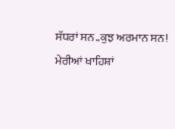ਸੱਧਰਾਂ ਸਨ..ਕੁਝ ਅਰਮਾਨ ਸਨ!
ਮੇਰੀਆਂ ਖਾਹਿਸ਼ਾਂ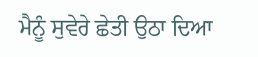ਮੈਨੂੰ ਸੁਵੇਰੇ ਛੇਤੀ ਉਠਾ ਦਿਆ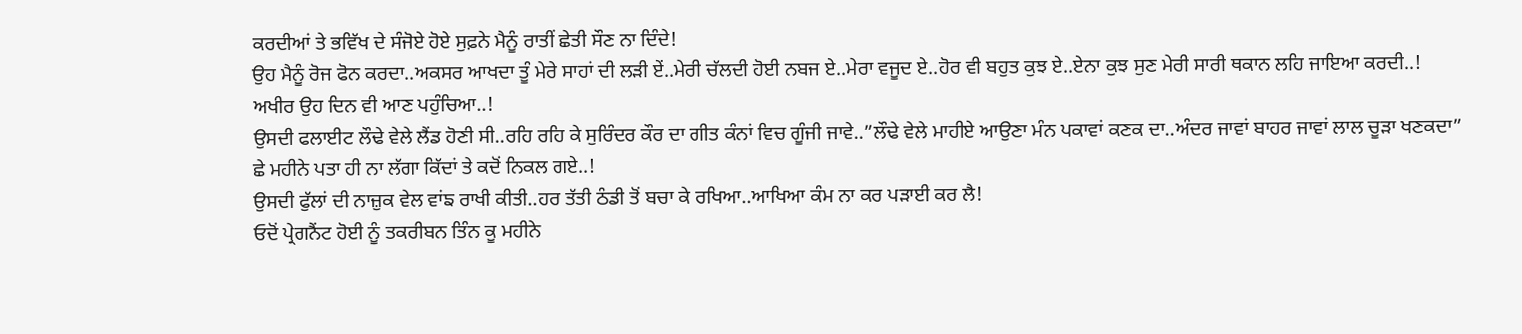ਕਰਦੀਆਂ ਤੇ ਭਵਿੱਖ ਦੇ ਸੰਜੋਏ ਹੋਏ ਸੁਫ਼ਨੇ ਮੈਨੂੰ ਰਾਤੀਂ ਛੇਤੀ ਸੌਣ ਨਾ ਦਿੰਦੇ!
ਉਹ ਮੈਨੂੰ ਰੋਜ ਫੋਨ ਕਰਦਾ..ਅਕਸਰ ਆਖਦਾ ਤੂੰ ਮੇਰੇ ਸਾਹਾਂ ਦੀ ਲੜੀ ਏਂ..ਮੇਰੀ ਚੱਲਦੀ ਹੋਈ ਨਬਜ ਏ..ਮੇਰਾ ਵਜੂਦ ਏ..ਹੋਰ ਵੀ ਬਹੁਤ ਕੁਝ ਏ..ਏਨਾ ਕੁਝ ਸੁਣ ਮੇਰੀ ਸਾਰੀ ਥਕਾਨ ਲਹਿ ਜਾਇਆ ਕਰਦੀ..!
ਅਖੀਰ ਉਹ ਦਿਨ ਵੀ ਆਣ ਪਹੁੰਚਿਆ..!
ਉਸਦੀ ਫਲਾਈਟ ਲੌਢੇ ਵੇਲੇ ਲੈਂਡ ਹੋਣੀ ਸੀ..ਰਹਿ ਰਹਿ ਕੇ ਸੁਰਿੰਦਰ ਕੌਰ ਦਾ ਗੀਤ ਕੰਨਾਂ ਵਿਚ ਗੂੰਜੀ ਜਾਵੇ..”ਲੌਢੇ ਵੇਲੇ ਮਾਹੀਏ ਆਉਣਾ ਮੰਨ ਪਕਾਵਾਂ ਕਣਕ ਦਾ..ਅੰਦਰ ਜਾਵਾਂ ਬਾਹਰ ਜਾਵਾਂ ਲਾਲ ਚੂੜਾ ਖਣਕਦਾ”
ਛੇ ਮਹੀਨੇ ਪਤਾ ਹੀ ਨਾ ਲੱਗਾ ਕਿੱਦਾਂ ਤੇ ਕਦੋਂ ਨਿਕਲ ਗਏ..!
ਉਸਦੀ ਫੁੱਲਾਂ ਦੀ ਨਾਜ਼ੁਕ ਵੇਲ ਵਾਂਙ ਰਾਖੀ ਕੀਤੀ..ਹਰ ਤੱਤੀ ਠੰਡੀ ਤੋਂ ਬਚਾ ਕੇ ਰਖਿਆ..ਆਖਿਆ ਕੰਮ ਨਾ ਕਰ ਪੜਾਈ ਕਰ ਲੈ!
ਓਦੋਂ ਪ੍ਰੇਗਨੈਂਟ ਹੋਈ ਨੂੰ ਤਕਰੀਬਨ ਤਿੰਨ ਕੂ ਮਹੀਨੇ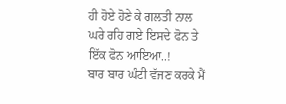ਹੀ ਹੋਏ ਹੋਣੇ ਕੇ ਗਲਤੀ ਨਾਲ ਘਰੇ ਰਹਿ ਗਏ ਇਸਦੇ ਫੋਨ ਤੇ ਇੱਕ ਫੋਨ ਆਇਆ..!
ਬਾਰ ਬਾਰ ਘੰਟੀ ਵੱਜਣ ਕਰਕੇ ਮੈਂ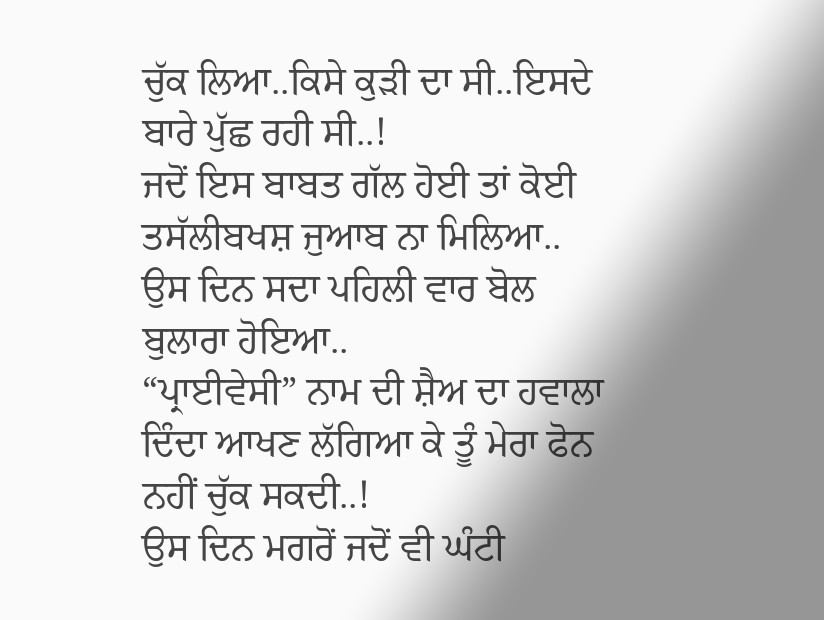ਚੁੱਕ ਲਿਆ..ਕਿਸੇ ਕੁੜੀ ਦਾ ਸੀ..ਇਸਦੇ ਬਾਰੇ ਪੁੱਛ ਰਹੀ ਸੀ..!
ਜਦੋਂ ਇਸ ਬਾਬਤ ਗੱਲ ਹੋਈ ਤਾਂ ਕੋਈ ਤਸੱਲੀਬਖਸ਼ ਜੁਆਬ ਨਾ ਮਿਲਿਆ..
ਉਸ ਦਿਨ ਸਦਾ ਪਹਿਲੀ ਵਾਰ ਬੋਲ ਬੁਲਾਰਾ ਹੋਇਆ..
“ਪ੍ਰਾਈਵੇਸੀ” ਨਾਮ ਦੀ ਸ਼ੈਅ ਦਾ ਹਵਾਲਾ ਦਿੰਦਾ ਆਖਣ ਲੱਗਿਆ ਕੇ ਤੂੰ ਮੇਰਾ ਫੋਨ ਨਹੀਂ ਚੁੱਕ ਸਕਦੀ..!
ਉਸ ਦਿਨ ਮਗਰੋਂ ਜਦੋਂ ਵੀ ਘੰਟੀ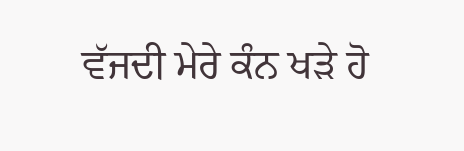ਵੱਜਦੀ ਮੇਰੇ ਕੰਨ ਖੜੇ ਹੋ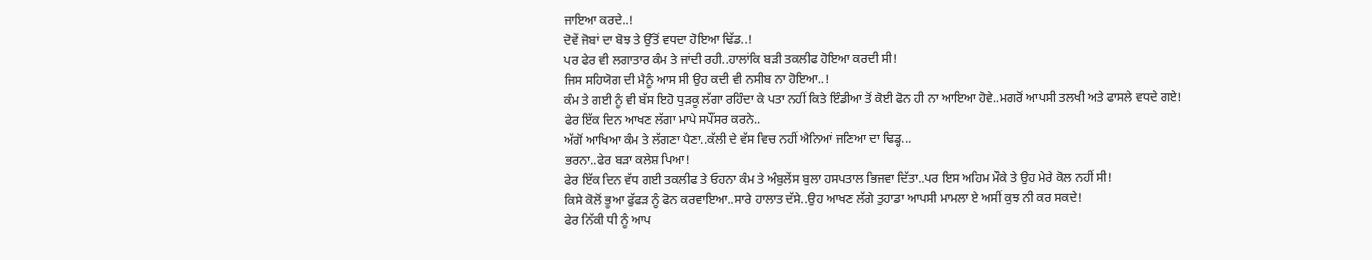ਜਾਇਆ ਕਰਦੇ..!
ਦੋਵੇਂ ਜੋਬਾਂ ਦਾ ਬੋਝ ਤੇ ਉੱਤੋਂ ਵਧਦਾ ਹੋਇਆ ਢਿੱਡ..!
ਪਰ ਫੇਰ ਵੀ ਲਗਾਤਾਰ ਕੰਮ ਤੇ ਜਾਂਦੀ ਰਹੀ..ਹਾਲਾਂਕਿ ਬੜੀ ਤਕਲੀਫ ਹੋਇਆ ਕਰਦੀ ਸੀ!
ਜਿਸ ਸਹਿਯੋਗ ਦੀ ਮੈਨੂੰ ਆਸ ਸੀ ਉਹ ਕਦੀ ਵੀ ਨਸੀਬ ਨਾ ਹੋਇਆ..!
ਕੰਮ ਤੇ ਗਈ ਨੂੰ ਵੀ ਬੱਸ ਇਹੋ ਧੁੜਕੂ ਲੱਗਾ ਰਹਿੰਦਾ ਕੇ ਪਤਾ ਨਹੀਂ ਕਿਤੇ ਇੰਡੀਆ ਤੋਂ ਕੋਈ ਫੋਨ ਹੀ ਨਾ ਆਇਆ ਹੋਵੇ..ਮਗਰੋਂ ਆਪਸੀ ਤਲਖੀ ਅਤੇ ਫਾਸਲੇ ਵਧਦੇ ਗਏ!
ਫੇਰ ਇੱਕ ਦਿਨ ਆਖਣ ਲੱਗਾ ਮਾਪੇ ਸਪੌਂਸਰ ਕਰਨੇ..
ਅੱਗੋਂ ਆਖਿਆ ਕੰਮ ਤੇ ਲੱਗਣਾ ਪੈਣਾ..ਕੱਲੀ ਦੇ ਵੱਸ ਵਿਚ ਨਹੀਂ ਐਨਿਆਂ ਜਣਿਆ ਦਾ ਢਿਡ੍ਹ...
ਭਰਨਾ..ਫੇਰ ਬੜਾ ਕਲੇਸ਼ ਪਿਆ!
ਫੇਰ ਇੱਕ ਦਿਨ ਵੱਧ ਗਈ ਤਕਲੀਫ ਤੇ ਓਹਨਾ ਕੰਮ ਤੇ ਅੰਬੁਲੇਂਸ ਬੁਲਾ ਹਸਪਤਾਲ ਭਿਜਵਾ ਦਿੱਤਾ..ਪਰ ਇਸ ਅਹਿਮ ਮੌਕੇ ਤੇ ਉਹ ਮੇਰੇ ਕੋਲ ਨਹੀਂ ਸੀ!
ਕਿਸੇ ਕੋਲੋਂ ਭੂਆ ਫੁੱਫੜ ਨੂੰ ਫੋਨ ਕਰਵਾਇਆ..ਸਾਰੇ ਹਾਲਾਤ ਦੱਸੇ..ਉਹ ਆਖਣ ਲੱਗੇ ਤੁਹਾਡਾ ਆਪਸੀ ਮਾਮਲਾ ਏ ਅਸੀਂ ਕੁਝ ਨੀ ਕਰ ਸਕਦੇ!
ਫੇਰ ਨਿੱਕੀ ਧੀ ਨੂੰ ਆਪ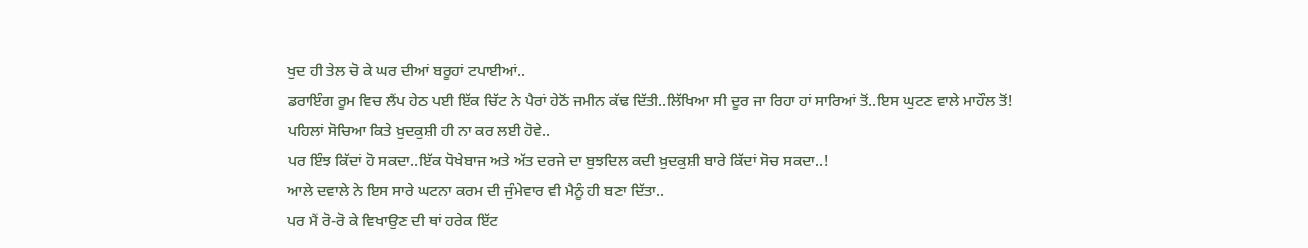ਖੁਦ ਹੀ ਤੇਲ ਚੋ ਕੇ ਘਰ ਦੀਆਂ ਬਰੂਹਾਂ ਟਪਾਈਆਂ..
ਡਰਾਇੰਗ ਰੂਮ ਵਿਚ ਲੈਂਪ ਹੇਠ ਪਈ ਇੱਕ ਚਿੱਟ ਨੇ ਪੈਰਾਂ ਹੇਠੋਂ ਜਮੀਨ ਕੱਢ ਦਿੱਤੀ..ਲਿੱਖਿਆ ਸੀ ਦੂਰ ਜਾ ਰਿਹਾ ਹਾਂ ਸਾਰਿਆਂ ਤੋਂ..ਇਸ ਘੁਟਣ ਵਾਲੇ ਮਾਹੌਲ ਤੋਂ!
ਪਹਿਲਾਂ ਸੋਚਿਆ ਕਿਤੇ ਖ਼ੁਦਕੁਸ਼ੀ ਹੀ ਨਾ ਕਰ ਲਈ ਹੋਵੇ..
ਪਰ ਇੰਝ ਕਿੱਦਾਂ ਹੋ ਸਕਦਾ..ਇੱਕ ਧੋਖੇਬਾਜ ਅਤੇ ਅੱਤ ਦਰਜੇ ਦਾ ਬੁਝਦਿਲ ਕਦੀ ਖ਼ੁਦਕੁਸ਼ੀ ਬਾਰੇ ਕਿੱਦਾਂ ਸੋਚ ਸਕਦਾ..!
ਆਲੇ ਦਵਾਲੇ ਨੇ ਇਸ ਸਾਰੇ ਘਟਨਾ ਕਰਮ ਦੀ ਜੁੰਮੇਵਾਰ ਵੀ ਮੈਨੂੰ ਹੀ ਬਣਾ ਦਿੱਤਾ..
ਪਰ ਮੈਂ ਰੋ-ਰੋ ਕੇ ਵਿਖਾਉਣ ਦੀ ਥਾਂ ਹਰੇਕ ਇੱਟ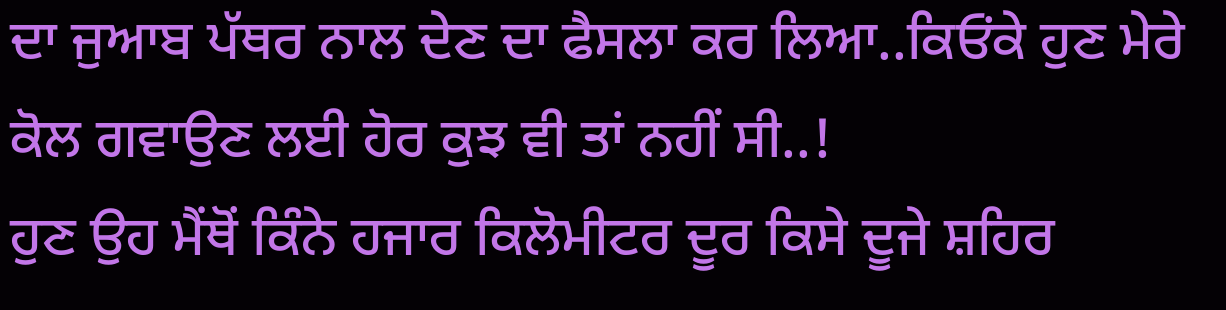ਦਾ ਜੁਆਬ ਪੱਥਰ ਨਾਲ ਦੇਣ ਦਾ ਫੈਸਲਾ ਕਰ ਲਿਆ..ਕਿਓਂਕੇ ਹੁਣ ਮੇਰੇ ਕੋਲ ਗਵਾਉਣ ਲਈ ਹੋਰ ਕੁਝ ਵੀ ਤਾਂ ਨਹੀਂ ਸੀ..!
ਹੁਣ ਉਹ ਮੈਂਥੋਂ ਕਿੰਨੇ ਹਜਾਰ ਕਿਲੋਮੀਟਰ ਦੂਰ ਕਿਸੇ ਦੂਜੇ ਸ਼ਹਿਰ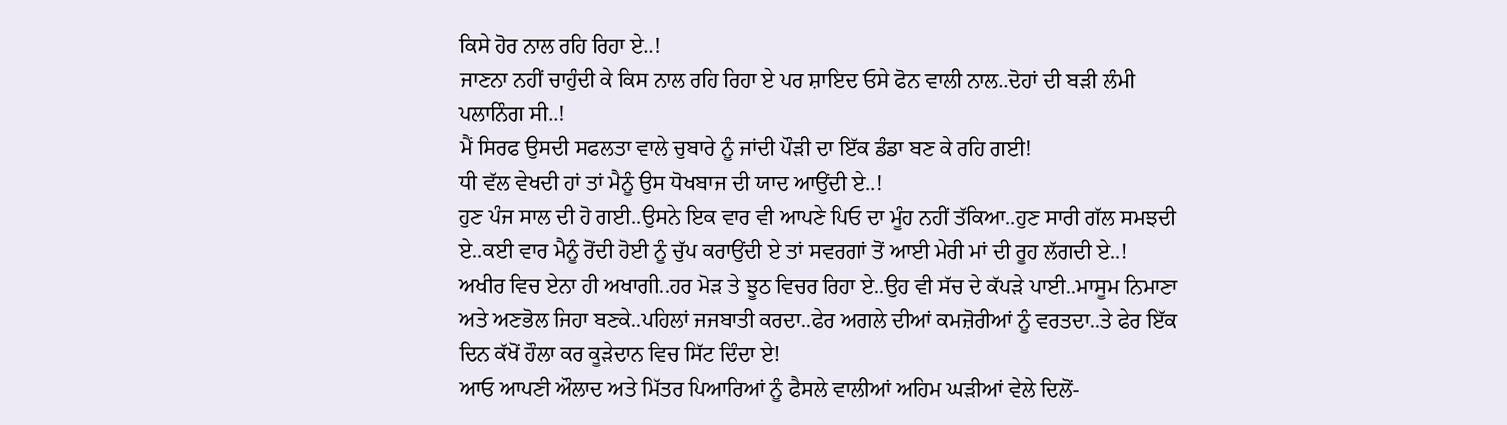ਕਿਸੇ ਹੋਰ ਨਾਲ ਰਹਿ ਰਿਹਾ ਏ..!
ਜਾਣਨਾ ਨਹੀਂ ਚਾਹੁੰਦੀ ਕੇ ਕਿਸ ਨਾਲ ਰਹਿ ਰਿਹਾ ਏ ਪਰ ਸ਼ਾਇਦ ਓਸੇ ਫੋਨ ਵਾਲੀ ਨਾਲ..ਦੋਹਾਂ ਦੀ ਬੜੀ ਲੰਮੀ ਪਲਾਨਿੰਗ ਸੀ..!
ਮੈਂ ਸਿਰਫ ਉਸਦੀ ਸਫਲਤਾ ਵਾਲੇ ਚੁਬਾਰੇ ਨੂੰ ਜਾਂਦੀ ਪੌੜੀ ਦਾ ਇੱਕ ਡੰਡਾ ਬਣ ਕੇ ਰਹਿ ਗਈ!
ਧੀ ਵੱਲ ਵੇਖਦੀ ਹਾਂ ਤਾਂ ਮੈਨੂੰ ਉਸ ਧੋਖਬਾਜ ਦੀ ਯਾਦ ਆਉਂਦੀ ਏ..!
ਹੁਣ ਪੰਜ ਸਾਲ ਦੀ ਹੋ ਗਈ..ਉਸਨੇ ਇਕ ਵਾਰ ਵੀ ਆਪਣੇ ਪਿਓ ਦਾ ਮੂੰਹ ਨਹੀਂ ਤੱਕਿਆ..ਹੁਣ ਸਾਰੀ ਗੱਲ ਸਮਝਦੀ ਏ..ਕਈ ਵਾਰ ਮੈਨੂੰ ਰੋਂਦੀ ਹੋਈ ਨੂੰ ਚੁੱਪ ਕਰਾਉਂਦੀ ਏ ਤਾਂ ਸਵਰਗਾਂ ਤੋਂ ਆਈ ਮੇਰੀ ਮਾਂ ਦੀ ਰੂਹ ਲੱਗਦੀ ਏ..!
ਅਖੀਰ ਵਿਚ ਏਨਾ ਹੀ ਅਖਾਗੀ..ਹਰ ਮੋੜ ਤੇ ਝੂਠ ਵਿਚਰ ਰਿਹਾ ਏ..ਉਹ ਵੀ ਸੱਚ ਦੇ ਕੱਪੜੇ ਪਾਈ..ਮਾਸੂਮ ਨਿਮਾਣਾ ਅਤੇ ਅਣਭੋਲ ਜਿਹਾ ਬਣਕੇ..ਪਹਿਲਾਂ ਜਜਬਾਤੀ ਕਰਦਾ..ਫੇਰ ਅਗਲੇ ਦੀਆਂ ਕਮਜ਼ੋਰੀਆਂ ਨੂੰ ਵਰਤਦਾ..ਤੇ ਫੇਰ ਇੱਕ ਦਿਨ ਕੱਖੋਂ ਹੌਲਾ ਕਰ ਕੂੜੇਦਾਨ ਵਿਚ ਸਿੱਟ ਦਿੰਦਾ ਏ!
ਆਓ ਆਪਣੀ ਔਲਾਦ ਅਤੇ ਮਿੱਤਰ ਪਿਆਰਿਆਂ ਨੂੰ ਫੈਸਲੇ ਵਾਲੀਆਂ ਅਹਿਮ ਘੜੀਆਂ ਵੇਲੇ ਦਿਲੋਂ-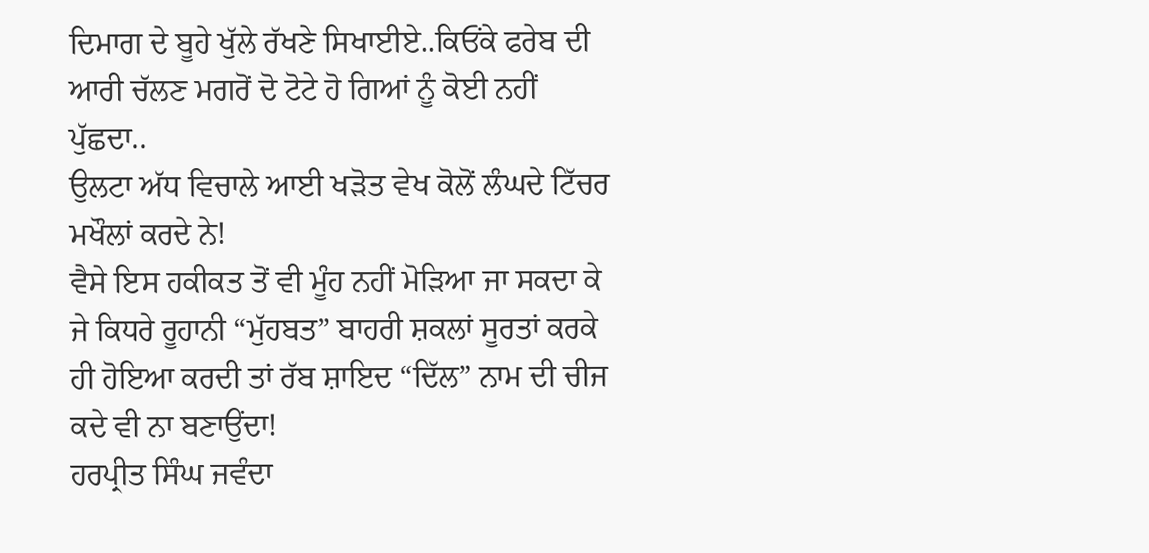ਦਿਮਾਗ ਦੇ ਬੂਹੇ ਖੁੱਲੇ ਰੱਖਣੇ ਸਿਖਾਈਏ..ਕਿਓਂਕੇ ਫਰੇਬ ਦੀ ਆਰੀ ਚੱਲਣ ਮਗਰੋਂ ਦੋ ਟੋਟੇ ਹੋ ਗਿਆਂ ਨੂੰ ਕੋਈ ਨਹੀਂ ਪੁੱਛਦਾ..
ਉਲਟਾ ਅੱਧ ਵਿਚਾਲੇ ਆਈ ਖੜੋਤ ਵੇਖ ਕੋਲੋਂ ਲੰਘਦੇ ਟਿੱਚਰ ਮਖੌਲਾਂ ਕਰਦੇ ਨੇ!
ਵੈਸੇ ਇਸ ਹਕੀਕਤ ਤੋਂ ਵੀ ਮੂੰਹ ਨਹੀਂ ਮੋੜਿਆ ਜਾ ਸਕਦਾ ਕੇ ਜੇ ਕਿਧਰੇ ਰੂਹਾਨੀ “ਮੁੱਹਬਤ” ਬਾਹਰੀ ਸ਼ਕਲਾਂ ਸੂਰਤਾਂ ਕਰਕੇ ਹੀ ਹੋਇਆ ਕਰਦੀ ਤਾਂ ਰੱਬ ਸ਼ਾਇਦ “ਦਿੱਲ” ਨਾਮ ਦੀ ਚੀਜ ਕਦੇ ਵੀ ਨਾ ਬਣਾਉਂਦਾ!
ਹਰਪ੍ਰੀਤ ਸਿੰਘ ਜਵੰਦਾ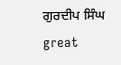ਗੁਰਦੀਪ ਸਿੰਘ
great